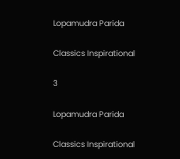Lopamudra Parida

Classics Inspirational

3

Lopamudra Parida

Classics Inspirational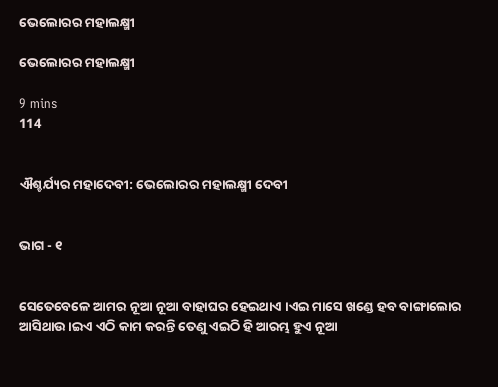ଭେଲୋରର ମହାଲକ୍ଷ୍ମୀ

ଭେଲୋରର ମହାଲକ୍ଷ୍ମୀ

9 mins
114


ଐଶ୍ଚର୍ଯ୍ୟର ମହାଦେବୀ: ଭେଲୋରର ମହାଲକ୍ଷ୍ମୀ ଦେବୀ


ଭାଗ - ୧


ସେତେବେଳେ ଆମର ନୂଆ ନୂଆ ବାହାଘର ହେଇଥାଏ ।ଏଇ ମାସେ ଖଣ୍ଡେ ହବ ବାଙ୍ଗାଲୋର ଆସିଥାଉ ।ଇଏ ଏଠି କାମ କରନ୍ତି ତେଣୁ ଏଇଠି ହି ଆରମ୍ଭ ହୁଏ ନୂଆ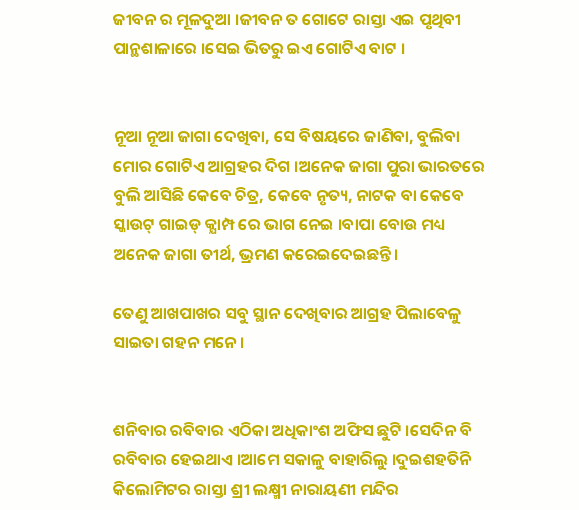ଜୀବନ ର ମୂଳଦୁଆ ।ଜୀବନ ତ ଗୋଟେ ରାସ୍ତା ଏଇ ପୃଥିବୀ ପାନ୍ଥଶାଳାରେ ।ସେଇ ଭିତରୁ ଇଏ ଗୋଟିଏ ବାଟ ।


ନୂଆ ନୂଆ ଜାଗା ଦେଖିବା, ସେ ବିଷୟରେ ଜାଣିବା, ବୁଲିବା ମୋର ଗୋଟିଏ ଆଗ୍ରହର ଦିଗ ।ଅନେକ ଜାଗା ପୁରା ଭାରତରେ ବୁଲି ଆସିଛି କେବେ ଚିତ୍ର, କେବେ ନୃତ୍ୟ, ନାଟକ ବା କେବେ ସ୍କାଉଟ୍ ଗାଇଡ୍ କ୍ଯାମ୍ପ ରେ ଭାଗ ନେଇ ।ବାପା ବୋଉ ମଧ୍ୟ ଅନେକ ଜାଗା ତୀର୍ଥ, ଭ୍ରମଣ କରେଇଦେଇଛନ୍ତି ।

ତେଣୁ ଆଖପାଖର ସବୁ ସ୍ଥାନ ଦେଖିବାର ଆଗ୍ରହ ପିଲାବେଳୁ ସାଇତା ଗହନ ମନେ ।


ଶନିବାର ରବିବାର ଏଠିକା ଅଧିକାଂଶ ଅଫିସ ଛୁଟି ।ସେଦିନ ବି ରବିବାର ହେଇଥାଏ ।ଆମେ ସକାଳୁ ବାହାରିଲୁ ।ଦୁଇଶହତିନି କିଲୋମିଟର ରାସ୍ତା ଶ୍ରୀ ଲକ୍ଷ୍ମୀ ନାରାୟଣୀ ମନ୍ଦିର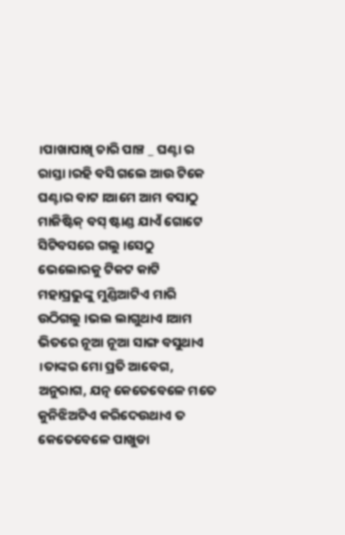।ପାଖାପାଖି ଚାରି ପାଞ୍ଚ _ ଘଣ୍ଟା ର ରାସ୍ତା ।ରହି ବସି ଗଲେ ଆଉ ଟିକେ ଘଣ୍ଟାର ବାଟ ।ଆମେ ଆମ ବସାଠୁ ମାଜିଷ୍ଟିକ୍ ବସ୍ ଷ୍ଟାଣ୍ଡ ଯାଏଁ ଗୋଟେ ସିଟିବସରେ ଗଲୁ ।ସେଠୁ ଭେଲୋରକୁ ଟିକଟ କାଟି ମହାପ୍ରଭୁଙ୍କୁ ମୁଣ୍ଡିଆଟିଏ ମାରି ଉଠିଗଲୁ ।ଭଲ ଲାଗୁଥାଏ ।ଆମ ଭିତରେ ନୂଆ ନୂଆ ସାଙ୍ଗ ବସୁଥାଏ ।ତାଙ୍କର ମୋ ପ୍ରତି ଆବେଗ, ଅନୁରାଗ, ଯତ୍ନ କେତେବେଳେ ମତେ କୁନିଝିଅଟିଏ କରିଦେଉଥାଏ ତ କେତେବେଳେ ପାଖୁଡା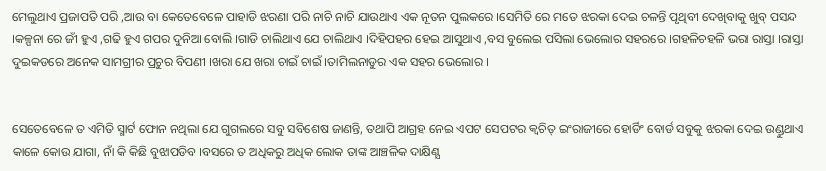ମେଲୁଥାଏ ପ୍ରଜାପତି ପରି ,ଆଉ ବା କେତେବେଳେ ପାହାଡି ଝରଣା ପରି ନାଚି ନାଚି ଯାଉଥାଏ ଏକ ନୂତନ ପୁଲକରେ ।ସେମିତି ରେ ମତେ ଝରକା ଦେଇ ଚଳନ୍ତି ପୃଥିବୀ ଦେଖିବାକୁ ଖୁବ୍ ପସନ୍ଦ ।କଳ୍ପନା ରେ ଜୀଁ ହୁଏ ,ଗଢି ହୁଏ ଗପର ଦୁନିଆ ବୋଲି ।ଗାଡି ଚାଲିଥାଏ ଯେ ଚାଲିଥାଏ ।ଦିହିପହର ହେଇ ଆସୁଥାଏ ,ବସ ବୁଲେଇ ପସିଲା ଭେଲୋର ସହରରେ ।ଗହଳିଚହଳି ଭରା ରାସ୍ତା ।ରାସ୍ତା ଦୁଇକଡରେ ଅନେକ ସାମଗ୍ରୀର ପ୍ରଚୁର ବିପଣୀ ।ଖରା ଯେ ଖରା ଚାଇଁ ଚାଇଁ ।ତାମିଲନାଡୁର ଏକ ସହର ଭେଲୋର ।


ସେତେବେଳେ ତ ଏମିତି ସ୍ମାର୍ଟ ଫୋନ ନଥିଲା ଯେ ଗୁଗଲରେ ସବୁ ସବିଶେଷ ଜାଣନ୍ତି, ତଥାପି ଆଗ୍ରହ ନେଇ ଏପଟ ସେପଟର କ୍ବଚିତ୍ ଇଂରାଜୀରେ ହୋର୍ଡିଂ ବୋର୍ଡ ସବୁକୁ ଝରକା ଦେଇ ଉଣ୍ଡୁଥାଏ କାଳେ କୋଉ ଯାଗା, ନାଁ କି କିଛି ବୁଝାପଡିବ ।ବସରେ ତ ଅଧିକରୁ ଅଧିକ ଲୋକ ତାଙ୍କ ଆଞ୍ଚଳିକ ଦାକ୍ଷିଣ୍ଯ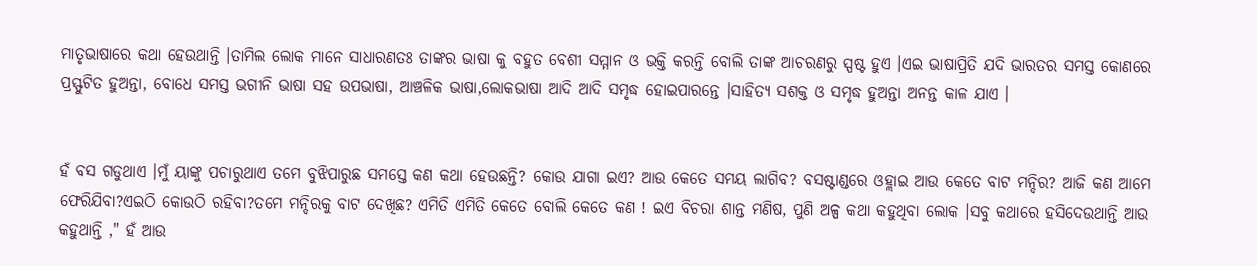ମାତୃଭାଷାରେ କଥା ହେଉଥାନ୍ତି ।ତାମିଲ ଲୋକ ମାନେ ସାଧାରଣତଃ ତାଙ୍କର ଭାଷା କୁ ବହୁତ ବେଶୀ ସମ୍ମାନ ଓ ଭକ୍ତି କରନ୍ତି ବୋଲି ତାଙ୍କ ଆଚରଣରୁ ସ୍ପଷ୍ଟ ହୁଏ ।ଏଇ ଭାଷାପ୍ରିତି ଯଦି ଭାରତର ସମସ୍ତ କୋଣରେ ପ୍ରସ୍ଫୁଟିତ ହୁଅନ୍ତା, ବୋଧେ ସମସ୍ତ ଭଗୀନି ଭାଷା ସହ ଉପଭାଷା, ଆଞ୍ଚଳିକ ଭାଷା,ଲୋକଭାଷା ଆଦି ଆଦି ସମୃଦ୍ଧ ହୋଇପାରନ୍ତେ ।ସାହିତ୍ୟ ସଶକ୍ତ ଓ ସମୃଦ୍ଧ ହୁଅନ୍ତା ଅନନ୍ତ କାଳ ଯାଏ ।


ହଁ ବସ ଗଡୁଥାଏ ।ମୁଁ ୟାଙ୍କୁ ପଚାରୁଥାଏ ତମେ ବୁଝିପାରୁଛ ସମସ୍ତେ କଣ କଥା ହେଉଛନ୍ତି? କୋଉ ଯାଗା ଇଏ? ଆଉ କେତେ ସମୟ ଲାଗିବ? ବସଷ୍ଟାଣ୍ଡରେ ଓହ୍ଲାଇ ଆଉ କେତେ ବାଟ ମନ୍ଦିର? ଆଜି କଣ ଆମେ ଫେରିଯିବା?ଏଇଠି କୋଉଠି ରହିବା?ତମେ ମନ୍ଦିରକୁ ବାଟ ଦେଖିଛ? ଏମିତି ଏମିତି କେତେ ବୋଲି କେତେ କଣ ! ଇଏ ବିଚରା ଶାନ୍ତ ମଣିଷ, ପୁଣି ଅଳ୍ପ କଥା କହୁଥିବା ଲୋକ ।ସବୁ କଥାରେ ହସିଦେଉଥାନ୍ତି ଆଉ କହୁଥାନ୍ତି ," ହଁ ଆଉ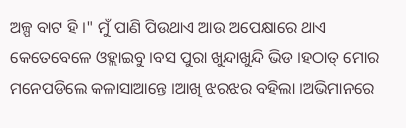ଅଳ୍ପ ବାଟ ହି ।" ମୁଁ ପାଣି ପିଉଥାଏ ଆଉ ଅପେକ୍ଷାରେ ଥାଏ କେତେବେଳେ ଓହ୍ଲାଇବୁ ।ବସ ପୁରା ଖୁନ୍ଦାଖୁନ୍ଦି ଭିଡ ।ହଠାତ୍ ମୋର ମନେପଡିଲେ କଳାସାଆନ୍ତେ ।ଆଖି ଝରଝର ବହିଲା ।ଅଭିମାନରେ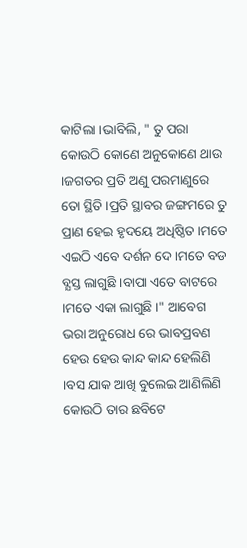କାଟିଲା ।ଭାବିଲି, " ତୁ ପରା କୋଉଠି କୋଣେ ଅନୁକୋଣେ ଥାଉ ।ଜଗତର ପ୍ରତି ଅଣୁ ପରମାଣୁରେ ତୋ ସ୍ଥିତି ।ପ୍ରତି ସ୍ଥାବର ଜଙ୍ଗମରେ ତୁ ପ୍ରାଣ ହେଇ ହୃଦୟେ ଅଧିଷ୍ଠିତ ।ମତେ ଏଇଠି ଏବେ ଦର୍ଶନ ଦେ ।ମତେ ବଡ ବ୍ଯସ୍ତ ଲାଗୁଛି ।ବାପା ଏତେ ବାଟରେ ।ମତେ ଏକା ଲାଗୁଛି ।" ଆବେଗ ଭରା ଅନୁରୋଧ ରେ ଭାବପ୍ରବଣ ହେଉ ହେଉ କାନ୍ଦ କାନ୍ଦ ହେଲିଣି ।ବସ ଯାକ ଆଖି ବୁଲେଇ ଆଣିଲିଣି କୋଉଠି ତାର ଛବିଟେ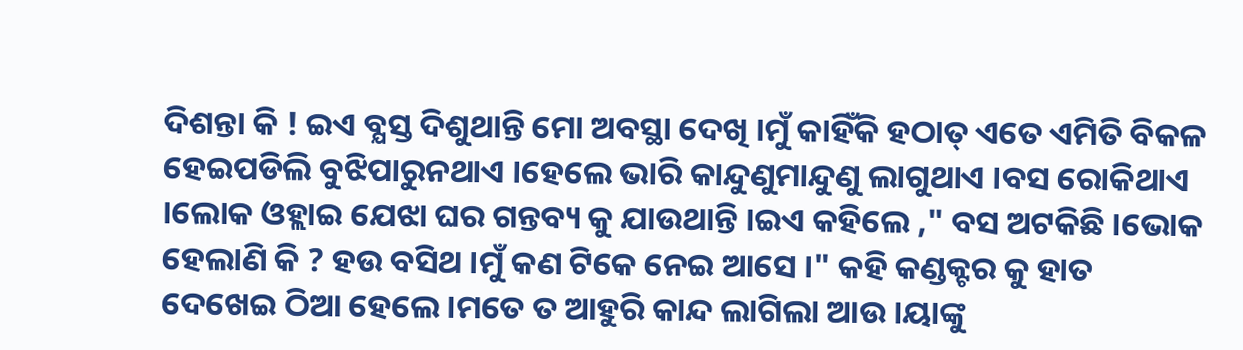ଦିଶନ୍ତା କି ! ଇଏ ବ୍ଯସ୍ତ ଦିଶୁଥାନ୍ତି ମୋ ଅବସ୍ଥା ଦେଖି ।ମୁଁ କାହିଁକି ହଠାତ୍ ଏତେ ଏମିତି ବିକଳ ହେଇପଡିଲି ବୁଝିପାରୁନଥାଏ ।ହେଲେ ଭାରି କାନ୍ଦୁଣୁମାନ୍ଦୁଣୁ ଲାଗୁଥାଏ ।ବସ ରୋକିଥାଏ ।ଲୋକ ଓହ୍ଲାଇ ଯେଝା ଘର ଗନ୍ତବ୍ୟ କୁ ଯାଉଥାନ୍ତି ।ଇଏ କହିଲେ ," ବସ ଅଟକିଛି ।ଭୋକ ହେଲାଣି କି ? ହଉ ବସିଥ ।ମୁଁ କଣ ଟିକେ ନେଇ ଆସେ ।" କହି କଣ୍ଡକ୍ଟର କୁ ହାତ ଦେଖେଇ ଠିଆ ହେଲେ ।ମତେ ତ ଆହୁରି କାନ୍ଦ ଲାଗିଲା ଆଉ ।ୟାଙ୍କୁ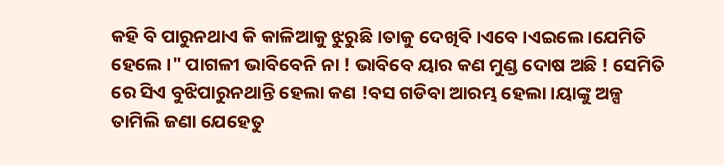କହି ବି ପାରୁନଥାଏ କି କାଳିଆକୁ ଝୁରୁଛି ।ତାକୁ ଦେଖିବି ।ଏବେ ।ଏଇଲେ ।ଯେମିତି ହେଲେ ।" ପାଗଳୀ ଭାବିବେନି ନା ! ଭାବିବେ ୟାର କଣ ମୁଣ୍ଡ ଦୋଷ ଅଛି ! ସେମିତି ରେ ସିଏ ବୁଝିପାରୁନଥାନ୍ତି ହେଲା କଣ !ବସ ଗଡିବା ଆରମ୍ଭ ହେଲା ।ୟାଙ୍କୁ ଅଳ୍ପ ତାମିଲି ଜଣା ଯେହେତୁ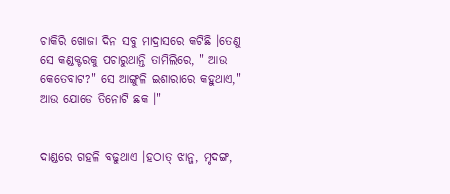ଚାକିରି ଖୋଜା ଦିନ ସବୁ ମାଦ୍ରାସରେ କଟିଛି ।ତେଣୁ ସେ କଣ୍ଡକ୍ଟରକୁ ପଚାରୁଥାନ୍ତି ତାମିଲିରେ, " ଆଉ କେତେବାଟ?" ସେ ଆଙ୍ଗୁଳି ଇଶାରାରେ କହୁଥାଏ," ଆଉ ଯୋଡେ ତିନୋଟି ଛକ ।"


ଦାଣ୍ଡରେ ଗହଳି ବଢୁଥାଏ ।ହଠାତ୍ ଝାନ୍ଜ, ମୃଦଙ୍ଗ,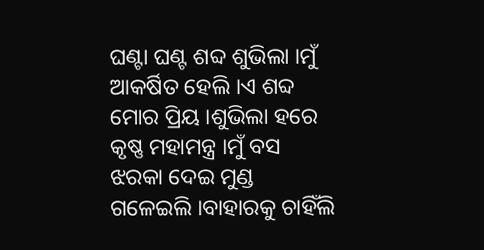ଘଣ୍ଟା ଘଣ୍ଟ ଶବ୍ଦ ଶୁଭିଲା ।ମୁଁ ଆକର୍ଷିତ ହେଲି ।ଏ ଶବ୍ଦ ମୋର ପ୍ରିୟ ।ଶୁଭିଲା ହରେ କୃଷ୍ଣ ମହାମନ୍ତ୍ର ।ମୁଁ ବସ ଝରକା ଦେଇ ମୁଣ୍ଡ ଗଳେଇଲି ।ବାହାରକୁ ଚାହିଁଲି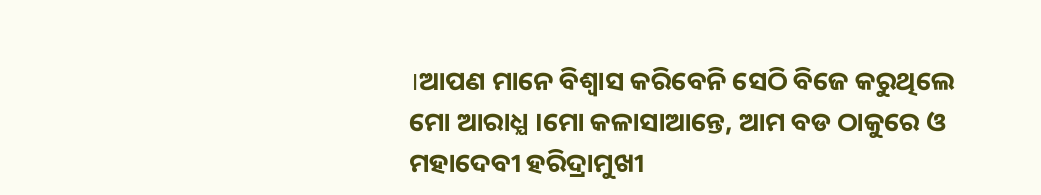।ଆପଣ ମାନେ ବିଶ୍ବାସ କରିବେନି ସେଠି ବିଜେ କରୁଥିଲେ ମୋ ଆରାଧ୍ଯ ।ମୋ କଳାସାଆନ୍ତେ, ଆମ ବଡ ଠାକୁରେ ଓ ମହାଦେବୀ ହରିଦ୍ରାମୁଖୀ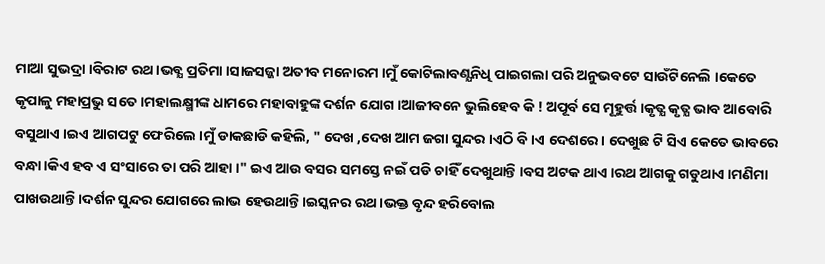ମାଆ ସୁଭଦ୍ରା ।ବିରାଟ ରଥ ।ଭବ୍ଯ ପ୍ରତିମା ।ସାଜସଜ୍ଜା ଅତୀବ ମନୋରମ ।ମୁଁ କୋଟିଲାବଣ୍ଯନିଧି ପାଇଗଲା ପରି ଅନୁଭବଟେ ସାଉଁଟିନେଲି ।କେତେ କୃପାଳୁ ମହାପ୍ରଭୁ ସତେ ।ମହାଲକ୍ଷ୍ମୀଙ୍କ ଧାମରେ ମହାବାହୁଙ୍କ ଦର୍ଶନ ଯୋଗ ।ଆଜୀବନେ ଭୁଲିହେବ କି ! ଅପୂର୍ବ ସେ ମୂହୁର୍ତ୍ତ ।କୃତ୍ଯ କୃତ୍ଯ ଭାବ ଆବୋରି ବସୁଥାଏ ।ଇଏ ଆଗପଟୁ ଫେରିଲେ ।ମୁଁ ଡାକଛାଡି କହିଲି, " ଦେଖ ,ଦେଖ ଆମ ଜଗା ସୁନ୍ଦର ।ଏଠି ବି ।ଏ ଦେଶରେ । ଦେଖୁଛ ଟି ସିଏ କେତେ ଭାବରେ ବନ୍ଧା ।କିଏ ହବ ଏ ସଂସାରେ ତା ପରି ଆହା ।" ଇଏ ଆଉ ବସର ସମସ୍ତେ ନଇଁ ପଡି ଚାହିଁ ଦେଖୁଥାନ୍ତି ।ବସ ଅଟକ ଥାଏ ।ରଥ ଆଗକୁ ଗଡୁଥାଏ ।ମଣିମା ପାଖଉଥାନ୍ତି ।ଦର୍ଶନ ସୁନ୍ଦର ଯୋଗରେ ଲାଭ ହେଉଥାନ୍ତି ।ଇସ୍କନର ରଥ ।ଭକ୍ତ ବୃନ୍ଦ ହରିବୋଲ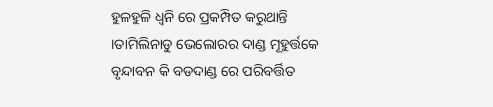ହୁଳହୁଳି ଧ୍ବନି ରେ ପ୍ରକମ୍ପିତ କରୁଥାନ୍ତି ।ତାମିଲିନାଡୁ ଭେଲୋରର ଦାଣ୍ଡ ମୂହୁର୍ତ୍ତକେ ବୃନ୍ଦାବନ କି ବଡଦାଣ୍ଡ ରେ ପରିବର୍ତ୍ତିତ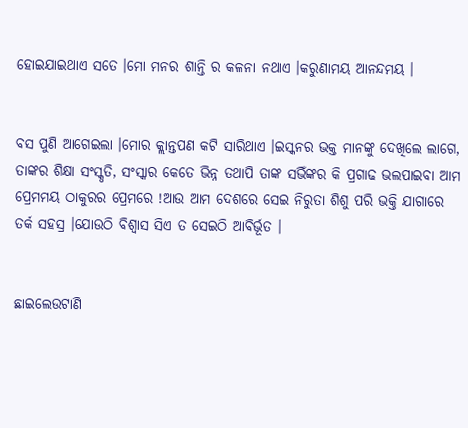ହୋଇଯାଇଥାଏ ସତେ ।ମୋ ମନର ଶାନ୍ତି ର କଳନା ନଥାଏ ।କରୁଣାମୟ ଆନନ୍ଦମୟ ।


ବସ ପୁଣି ଆଗେଇଲା ।ମୋର କ୍ଲାନ୍ତପଣ କଟି ସାରିଥାଏ ।ଇସ୍କନର ଭକ୍ତ ମାନଙ୍କୁ ଦେଖିଲେ ଲାଗେ, ତାଙ୍କର ଶିକ୍ଷା ସଂସ୍କୃତି, ସଂସ୍କାର କେତେ ଭିନ୍ନ ତଥାପି ତାଙ୍କ ସଭିଁଙ୍କର କି ପ୍ରଗାଢ ଭଲପାଇବା ଆମ ପ୍ରେମମୟ ଠାକୁରର ପ୍ରେମରେ !ଆଉ ଆମ ଦେଶରେ ସେଇ ନିରୁତା ଶିଶୁ ପରି ଭକ୍ତି ଯାଗାରେ ତର୍କ ସହସ୍ର ।ଯୋଉଠି ବିଶ୍ବାସ ସିଏ ତ ସେଇଠି ଆବିର୍ଭୂତ ।


ଛାଇଲେଉଟାଣି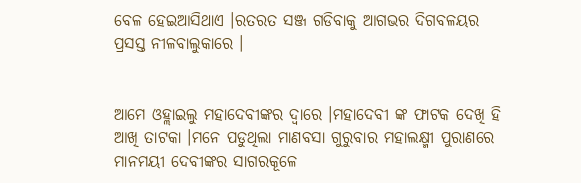ବେଳ ହେଇଆସିଥାଏ ।ରତରତ ସଞ୍ଜ ଗଡିବାକୁ ଆଗଭର ଦିଗବଳୟର ପ୍ରସସ୍ତ ନୀଳବାଲୁକାରେ ।


ଆମେ ଓହ୍ଲାଇଲୁ ମହାଦେବୀଙ୍କର ଦ୍ବାରେ ।ମହାଦେବୀ ଙ୍କ ଫାଟକ ଦେଖି ହି ଆଖି ତାଟକା ।ମନେ ପଡୁଥିଲା ମାଣବସା ଗୁରୁବାର ମହାଲକ୍ଷ୍ମୀ ପୁରାଣରେ ମାନମୟୀ ଦେବୀଙ୍କର ସାଗରକୂଳେ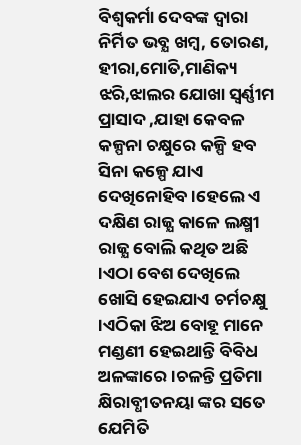ବିଶ୍ବକର୍ମା ଦେବଙ୍କ ଦ୍ବାରା ନିର୍ମିତ ଭବ୍ଯ ଖମ୍ବ, ତୋରଣ, ହୀରା,ମୋତି,ମାଣିକ୍ୟ ଝରି,ଝାଲର ଯୋଖା ସ୍ବର୍ଣ୍ଣୀମ ପ୍ରାସାଦ ,ଯାହା କେବଳ କଳ୍ପନା ଚକ୍ଷୁରେ କଳ୍ପି ହବ ସିନା କଳ୍ପେ ଯାଏ ଦେଖିନୋହିବ ।ହେଲେ ଏ ଦକ୍ଷିଣ ରାଜ୍ଯ କାଳେ ଲକ୍ଷ୍ମୀ ରାଜ୍ଯ ବୋଲି କଥିତ ଅଛି ।ଏଠା ବେଶ ଦେଖିଲେ ଖୋସି ହେଇଯାଏ ଚର୍ମଚକ୍ଷୁ ।ଏଠିକା ଝିଅ ବୋହୂ ମାନେ ମଣ୍ଡଣୀ ହେଇଥାନ୍ତି ବିବିଧ ଅଳଙ୍କାରେ ।ଚଳନ୍ତି ପ୍ରତିମା କ୍ଷିରାବ୍ଧୀତନୟା ଙ୍କର ସତେ ଯେମିତି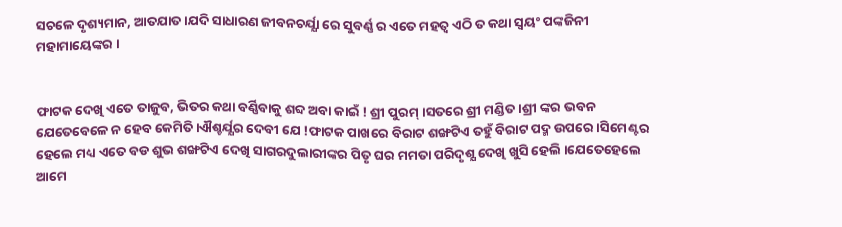ସଚଳେ ଦୃଶ୍ୟମାନ, ଆତଯାତ ।ଯଦି ସାଧାରଣ ଜୀବନଚର୍ଯ୍ଯା ରେ ସୁବର୍ଣ୍ଣ ର ଏତେ ମହତ୍ବ ଏଠି ତ କଥା ସ୍ବୟଂ ପଙ୍କଜିନୀ ମହାମାୟେଙ୍କର ।


ଫାଟକ ଦେଖି ଏତେ ତାଜୁବ, ଭିତର କଥା ବର୍ଣ୍ଣିବାକୁ ଶବ୍ଦ ଅବା କାଇଁ ! ଶ୍ରୀ ପୁରମ୍ ।ସତରେ ଶ୍ରୀ ମଣ୍ଡିତ ।ଶ୍ରୀ ଙ୍କର ଭବନ ଯେତେବେଳେ ନ ହେବ କେମିତି ।ଐଶ୍ଚର୍ଯ୍ଯର ଦେବୀ ଯେ !ଫାଟକ ପାଖରେ ବିରାଟ ଶଙ୍ଖଟିଏ ତହୁଁ ବିରାଟ ପଦ୍ମ ଉପରେ ।ସିମେଣ୍ଟର ହେଲେ ମଧ୍ୟ ଏତେ ବଡ ଶୁଭ ଶଙ୍ଖଟିଏ ଦେଖି ସାଗରଦୁଲାରୀଙ୍କର ପିତୃ ଘର ମମତା ପରିଦୃଶ୍ଯ ଦେଖି ଖୁସି ହେଲି ।ଯେତେହେଲେ ଆମେ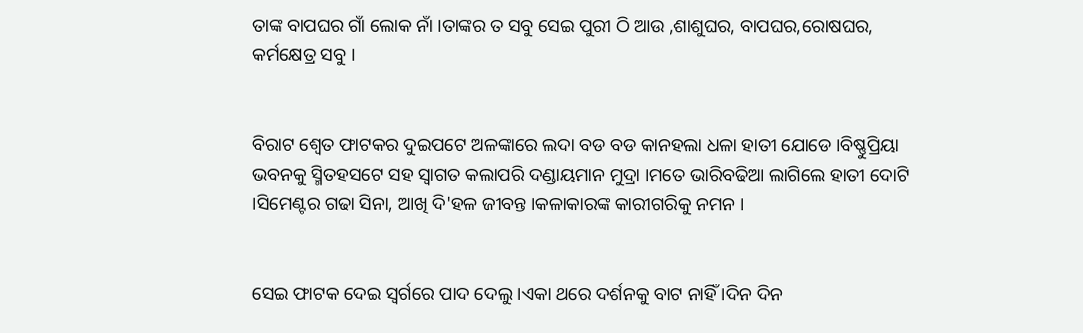ତାଙ୍କ ବାପଘର ଗାଁ ଲୋକ ନାଁ ।ତାଙ୍କର ତ ସବୁ ସେଇ ପୁରୀ ଠି ଆଉ ,ଶାଶୁଘର, ବାପଘର,ରୋଷଘର, କର୍ମକ୍ଷେତ୍ର ସବୁ ।


ବିରାଟ ଶ୍ବେତ ଫାଟକର ଦୁଇପଟେ ଅଳଙ୍କାରେ ଲଦା ବଡ ବଡ କାନହଲା ଧଳା ହାତୀ ଯୋଡେ ।ବିଷ୍ଣୁପ୍ରିୟା ଭବନକୁ ସ୍ମିତହସଟେ ସହ ସ୍ବାଗତ କଲାପରି ଦଣ୍ଡାୟମାନ ମୁଦ୍ରା ।ମତେ ଭାରିବଢିଆ ଲାଗିଲେ ହାତୀ ଦୋଟି ।ସିମେଣ୍ଟର ଗଢା ସିନା, ଆଖି ଦି'ହଳ ଜୀବନ୍ତ ।କଳାକାରଙ୍କ କାରୀଗରିକୁ ନମନ ।


ସେଇ ଫାଟକ ଦେଇ ସ୍ବର୍ଗରେ ପାଦ ଦେଲୁ ।ଏକା ଥରେ ଦର୍ଶନକୁ ବାଟ ନାହିଁ ।ଦିନ ଦିନ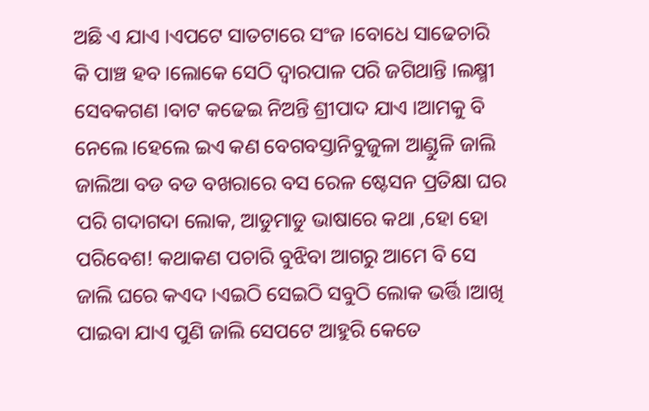ଅଛି ଏ ଯାଏ ।ଏପଟେ ସାତଟାରେ ସଂଜ ।ବୋଧେ ସାଢେଚାରି କି ପାଞ୍ଚ ହବ ।ଲୋକେ ସେଠି ଦ୍ବାରପାଳ ପରି ଜଗିଥାନ୍ତି ।ଲକ୍ଷ୍ମୀ ସେବକଗଣ ।ବାଟ କଢେଇ ନିଅନ୍ତି ଶ୍ରୀପାଦ ଯାଏ ।ଆମକୁ ବି ନେଲେ ।ହେଲେ ଇଏ କଣ ବେଗବସ୍ତାନିବୁଜୁଳା ଆଣ୍ଡୁଳି ଜାଲି ଜାଲିଆ ବଡ ବଡ ବଖରାରେ ବସ ରେଳ ଷ୍ଟେସନ ପ୍ରତିକ୍ଷା ଘର ପରି ଗଦାଗଦା ଲୋକ, ଆଡୁମାଡୁ ଭାଷାରେ କଥା ,ହୋ ହୋ ପରିବେଶ! କଥାକଣ ପଚାରି ବୁଝିବା ଆଗରୁ ଆମେ ବି ସେ ଜାଲି ଘରେ କଏଦ ।ଏଇଠି ସେଇଠି ସବୁଠି ଲୋକ ଭର୍ତ୍ତି ।ଆଖି ପାଇବା ଯାଏ ପୁଣି ଜାଲି ସେପଟେ ଆହୁରି କେତେ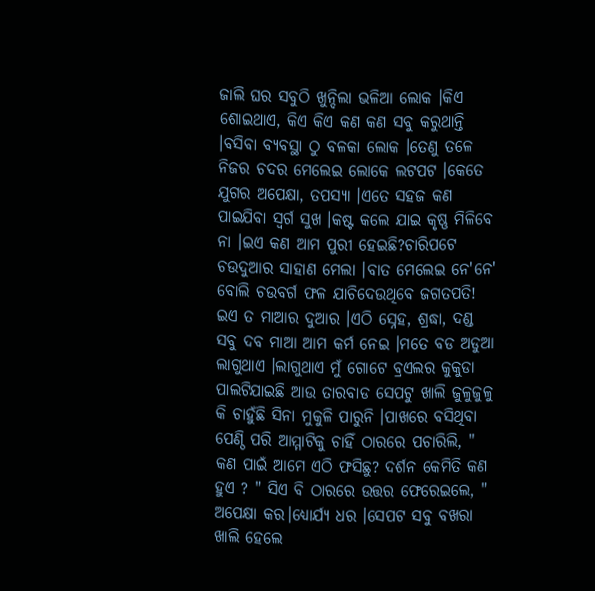ଜାଲି ଘର ସବୁଠି ଖୁନ୍ଦିଲା ଭଳିଆ ଲୋକ ।କିଏ ଶୋଇଥାଏ, କିଏ କିଏ କଣ କଣ ସବୁ କରୁଥାନ୍ତି ।ବସିବା ବ୍ଯବସ୍ଥା ଠୁ ବଳକା ଲୋକ ।ତେଣୁ ତଳେ ନିଜର ଚଦର ମେଲେଇ ଲୋକେ ଲଟପଟ ।କେତେ ଯୁଗର ଅପେକ୍ଷା, ତପସ୍ୟା ।ଏତେ ସହଜ କଣ ପାଇଯିବା ସ୍ବର୍ଗ ସୁଖ ।କଷ୍ଟ କଲେ ଯାଇ କୃଷ୍ଣ ମିଳିବେ ନା ।ଇଏ କଣ ଆମ ପୁରୀ ହେଇଛି?ଚାରିପଟେ ଚଉଦୁଆର ସାହାଣ ମେଲା ।ବାତ ମେଲେଇ ନେ'ନେ' ବୋଲି ଚଉବର୍ଗ ଫଳ ଯାଚିଦେଉଥିବେ ଜଗତପତି! ଇଏ ତ ମାଆର ଦୁଆର ।ଏଠି ସ୍ନେହ, ଶ୍ରଦ୍ଧା, ଦଣ୍ଡ ସବୁ ଦବ ମାଆ ଆମ କର୍ମ ନେଇ ।ମତେ ବଡ ଅଡୁଆ ଲାଗୁଥାଏ ।ଲାଗୁଥାଏ ମୁଁ ଗୋଟେ ବ୍ରଏଲର କୁକୁଡା ପାଲଟିଯାଇଛି ଆଉ ତାରବାଡ ସେପଟୁ ଖାଲି ଜୁଳୁଜୁଳୁ କି ଚାହୁଁଛି ସିନା ମୁକୁଳି ପାରୁନି ।ପାଖରେ ବସିଥିବା ପେଣ୍ଠି ପରି ଆମ୍ମାଟିକୁ ଚାହିଁ ଠାରରେ ପଚାରିଲି, " କଣ ପାଇଁ ଆମେ ଏଠି ଫସିଛୁ? ଦର୍ଶନ କେମିତି କଣ ହୁଏ ? " ସିଏ ବି ଠାରରେ ଉତ୍ତର ଫେରେଇଲେ, " ଅପେକ୍ଷା କର।ଧ୍ଯୋର୍ଯ୍ଯ ଧର ।ସେପଟ ସବୁ ବଖରା ଖାଲି ହେଲେ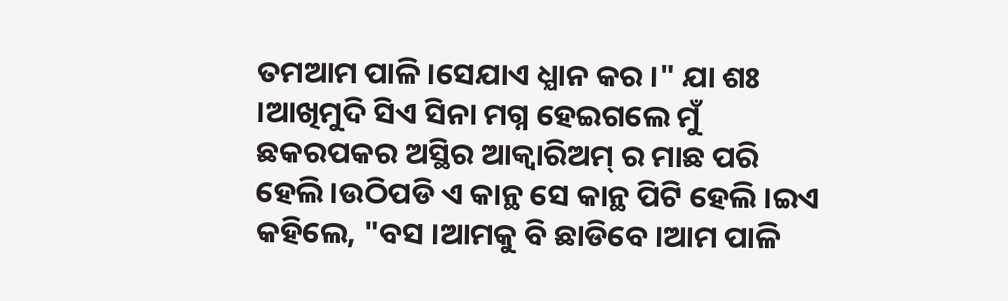ତମଆମ ପାଳି ।ସେଯାଏ ଧ୍ଯାନ କର ।" ଯା ଶଃ ।ଆଖିମୁଦି ସିଏ ସିନା ମଗ୍ନ ହେଇଗଲେ ମୁଁ ଛକରପକର ଅସ୍ଥିର ଆକ୍ବାରିଅମ୍ ର ମାଛ ପରି ହେଲି ।ଉଠିପଡି ଏ କାନ୍ଥ ସେ କାନ୍ଥ ପିଟି ହେଲି ।ଇଏ କହିଲେ, "ବସ ।ଆମକୁ ବି ଛାଡିବେ ।ଆମ ପାଳି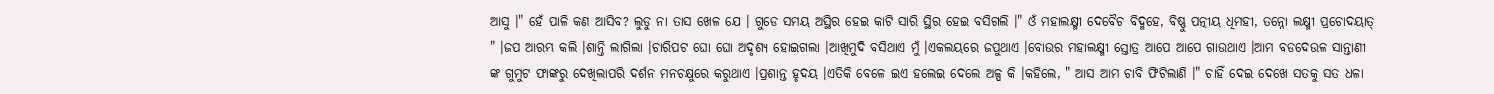ଆସୁ ।" ହେଁ ପାଳି କଣ ଆସିବ? ଲୁଡୁ ନା ତାସ ଖେଳ ଯେ । ଗୁଡେ ସମୟ ଅସ୍ଥିର ହେଇ କାଟି ସାରି ସ୍ଥିର ହେଇ ବସିଗଲି ।" ଓଁ ମହାଲକ୍ଷ୍ମୀ ଦେବୈଚ ବିଦ୍ମହେ, ବିଷ୍ଣୁ ପତ୍ନୀୟ ଧିମହୀ, ତନ୍ନୋ ଲକ୍ଷ୍ମୀ ପ୍ରଚୋଦୟାତ୍ " ।ଜପ ଆରମ୍ଭ କଲି ।ଶାନ୍ତି ଲାଗିଲା ।ଚାରିପଟ ଘୋ ଘୋ ଅଦୃଶ୍ୟ ହୋଇଗଲା ।ଆଖିମୁଦି ବସିଥାଏ ମୁଁ ।ଏକଲୟରେ ଜପୁଥାଏ ।ବୋଉର ମହାଲକ୍ଷ୍ମୀ ସ୍ତୋତ୍ର ଆପେ ଆପେ ଗାଉଥାଏ ।ଆମ ବଡଦେଉଳ ସାନ୍ତାଣୀ ଙ୍କ ଗୁମୁଟ ଫାଙ୍କରୁ ଦେଖିଲାପରି ଦର୍ଶନ ମନଚକ୍ଷୁରେ କରୁଥାଏ ।ପ୍ରଶାନ୍ତ ହୃଦୟ ।ଏତିକି ବେଳେ ଇଏ ହଲେଇ ଦେଲେ ଅଳ୍ପ କି ।କହିଲେ, " ଆସ ଆମ ଚାବି ଫିଟିଲାଣି ।" ଚାହିଁ ଦେଇ ଦେଖେ ସତକୁ ସତ ଧଳା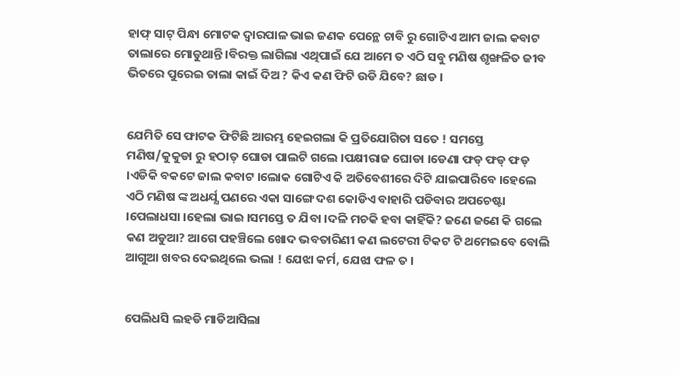ହାଫ୍ ସାଟ୍ ପିନ୍ଧା ମୋଟକ ଦ୍ବାରପାଳ ଭାଇ ଜଣକ ପେନ୍ଥେ ଚାବି ରୁ ଗୋଟିଏ ଆମ ଜାଲ କବାଟ ତାଲାରେ ମୋଡୁଥାନ୍ତି ।ବିରକ୍ତ ଲାଗିଲା ଏଥିପାଇଁ ଯେ ଆମେ ତ ଏଠି ସବୁ ମଣିଷ ଶୃଙ୍ଖଳିତ ଜୀବ ଭିତରେ ପୁରେଇ ତାଲା କାଇଁ ଦିଅ ? କିଏ କଣ ଫିଟି ଉଡି ଯିବେ? ଛାଡ ।


ଯେମିତି ସେ ଫାଟକ ଫିଟିଛି ଆରମ୍ଭ ହେଇଗଲା କି ପ୍ରତିଯୋଗିତା ସତେ ! ସମସ୍ତେ ମଣିଷ/କୁକୁଡା ରୁ ହଠାତ୍ ଘୋଡା ପାଲଟି ଗଲେ ।ପକ୍ଷୀରାଜ ଘୋଡା ।ଡେଣା ଫଡ୍ ଫଡ୍ ଫଡ୍ ।ଏଡିକି ବକଟେ ଜାଲ କବାଟ ।ଲୋକ ଗୋଟିଏ କି ଅତିବେଶୀରେ ଦିଟି ଯାଇପାରିବେ ।ହେଲେ ଏଠି ମଣିଷ ଙ୍କ ଅଧର୍ଯ୍ଯ ପଣରେ ଏକା ସାଙ୍ଗେ ଦଶ କୋଡିଏ ବାହାରି ପଡିବାର ଅପଚେଷ୍ଟା ।ପେଲାଧସା ।ହେଲା ଭାଇ ।ସମସ୍ତେ ତ ଯିବା ।ଦଳି ମଚକି ହବା କାହିଁକି? ଜଣେ ଜଣେ କି ଗଲେ କଣ ଅଡୁଆ? ଆଗେ ପହଞ୍ଚିଲେ ଖୋଦ ଭବତାରିଣୀ କଣ ଲଟେରୀ ଟିକଟ ଟି ଥମେଇବେ ବୋଲି ଆଗୁଆ ଖବର ଦେଇଥିଲେ ଭଲା ! ଯେଝା କର୍ମ, ଯେଝା ଫଳ ତ ।


ପେଲିଧସି ଲହଡି ମାଡିଆସିଲା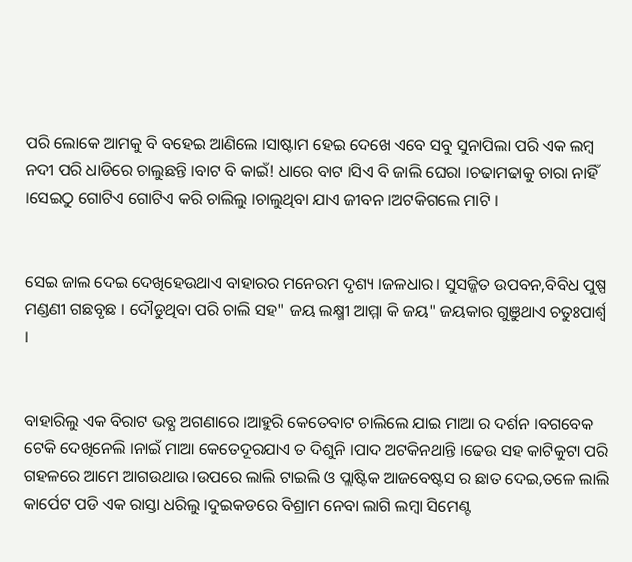ପରି ଲୋକେ ଆମକୁ ବି ବହେଇ ଆଣିଲେ ।ସାଷ୍ଟାମ ହେଇ ଦେଖେ ଏବେ ସବୁ ସୁନାପିଲା ପରି ଏକ ଲମ୍ବ ନଦୀ ପରି ଧାଡିରେ ଚାଲୁଛନ୍ତି ।ବାଟ ବି କାଇଁ! ଧାରେ ବାଟ ।ସିଏ ବି ଜାଲି ଘେରା ।ଚଢାମଢାକୁ ଚାରା ନାହିଁ ।ସେଇଠୁ ଗୋଟିଏ ଗୋଟିଏ କରି ଚାଲିଲୁ ।ଚାଲୁଥିବା ଯାଏ ଜୀବନ ।ଅଟକିଗଲେ ମାଟି ।


ସେଇ ଜାଲ ଦେଇ ଦେଖିହେଉଥାଏ ବାହାରର ମନେରମ ଦୃଶ୍ୟ ।ଜଳଧାର। ସୁସଜ୍ଜିତ ଉପବନ,ବିବିଧ ପୁଷ୍ପ ମଣ୍ଡଣୀ ଗଛବୃଛ । ଦୌଡୁଥିବା ପରି ଚାଲି ସହ" ଜୟ ଲକ୍ଷ୍ମୀ ଆମ୍ମା କି ଜୟ" ଜୟକାର ଗୁଞୁଥାଏ ଚତୁଃପାର୍ଶ୍ବ ।


ବାହାରିଲୁ ଏକ ବିରାଟ ଭବ୍ଯ ଅଗଣାରେ ।ଆହୁରି କେତେବାଟ ଚାଲିଲେ ଯାଇ ମାଆ ର ଦର୍ଶନ ।ବଗବେକ ଟେକି ଦେଖିନେଲି ।ନାଇଁ ମାଆ କେତେଦୂରଯାଏ ତ ଦିଶୁନି ।ପାଦ ଅଟକିନଥାନ୍ତି ।ଢେଉ ସହ କାଟିକୁଟା ପରି ଗହଳରେ ଆମେ ଆଗଉଥାଉ ।ଉପରେ ଲାଲି ଟାଇଲି ଓ ପ୍ଲାଷ୍ଟିକ ଆଜବେଷ୍ଟସ ର ଛାତ ଦେଇ,ତଳେ ଲାଲି କାର୍ପେଟ ପଡି ଏକ ରାସ୍ତା ଧରିଲୁ ।ଦୁଇକଡରେ ବିଶ୍ରାମ ନେବା ଲାଗି ଲମ୍ବା ସିମେଣ୍ଟ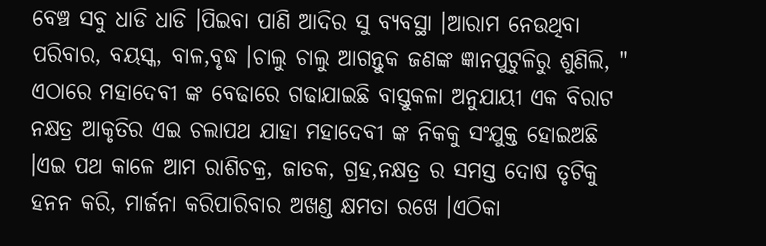ବେଞ୍ଚ ସବୁ ଧାଡି ଧାଡି ।ପିଇବା ପାଣି ଆଦିର ସୁ ବ୍ଯବସ୍ଥା ।ଆରାମ ନେଉଥିବା ପରିବାର, ବୟସ୍କ, ବାଳ,ବୃଦ୍ଧ ।ଚାଲୁ ଚାଲୁ ଆଗନ୍ତୁକ ଜଣଙ୍କ ଜ୍ଞାନପୁଟୁଳିରୁ ଶୁଣିଲି, " ଏଠାରେ ମହାଦେବୀ ଙ୍କ ବେଢାରେ ଗଢାଯାଇଛି ବାସ୍ତୁକଳା ଅନୁଯାୟୀ ଏକ ବିରାଟ ନକ୍ଷତ୍ର ଆକୃତିର ଏଇ ଚଲାପଥ ଯାହା ମହାଦେବୀ ଙ୍କ ନିକକୁ ସଂଯୁକ୍ତ ହୋଇଅଛି ।ଏଇ ପଥ କାଳେ ଆମ ରାଶିଚକ୍ର, ଜାତକ, ଗ୍ରହ,ନକ୍ଷତ୍ର ର ସମସ୍ତ ଦୋଷ ତୃଟିକୁ ହନନ କରି, ମାର୍ଜନା କରିପାରିବାର ଅଖଣ୍ଡ କ୍ଷମତା ରଖେ ।ଏଠିକା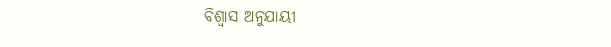ବିଶ୍ବାସ ଅନୁଯାୟୀ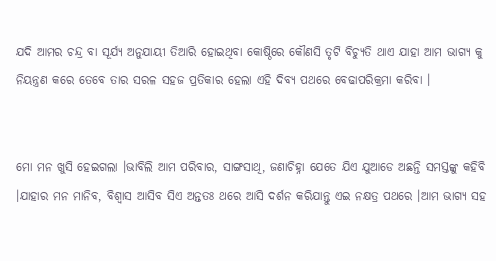ଯଦି ଆମର ଚନ୍ଦ୍ର ବା ସୂର୍ଯ୍ୟ ଅନୁଯାୟୀ ତିଆରି ହୋଇଥିବା କୋଷ୍ଠିରେ କୌଣସି ତୃଟି ବିଚ୍ଯୁତି ଥାଏ ଯାହା ଆମ ଭାଗ୍ୟ କୁ ନିୟନ୍ତ୍ରଣ କରେ ତେବେ ତାର ସରଳ ସହଜ ପ୍ରତିକାର ହେଲା ଏହି ଦିବ୍ଯ ପଥରେ ବେଢାପରିକ୍ରମା କରିବା ।


ମୋ ମନ ଖୁସି ହେଇଗଲା ।ଭାବିଲି ଆମ ପରିବାର, ସାଙ୍ଗସାଥି, ଜଣାଚିହ୍ନା ଯେତେ ଯିଏ ଯୁଆଡେ ଅଛନ୍ତି ସମସ୍ତଙ୍କୁ କହିବି ।ଯାହାର ମନ ମାନିବ, ବିଶ୍ବାସ ଆସିବ ସିଏ ଅନ୍ତତଃ ଥରେ ଆସି ଦର୍ଶନ କରିଯାନ୍ତୁ ଏଇ ନକ୍ଷତ୍ର ପଥରେ ।ଆମ ଭାଗ୍ଯ ସହ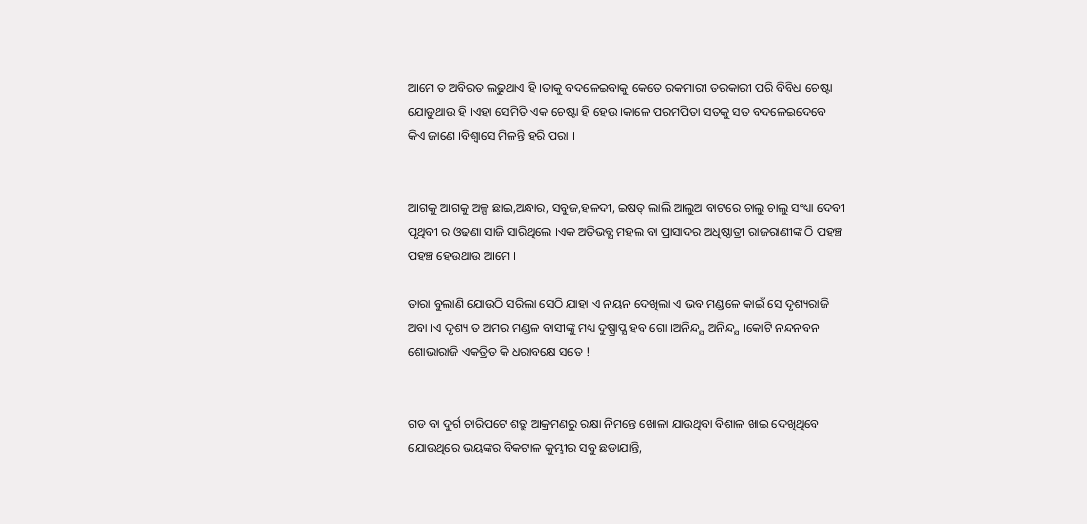ଆମେ ତ ଅବିରତ ଲଢୁଥାଏ ହି ।ତାକୁ ବଦଳେଇବାକୁ କେତେ ରକମାରୀ ତରକାରୀ ପରି ବିବିଧ ଚେଷ୍ଟା ଯୋଡୁଥାଉ ହି ।ଏହା ସେମିତି ଏକ ଚେଷ୍ଟା ହି ହେଉ ।କାଳେ ପରମପିତା ସତକୁ ସତ ବଦଳେଇଦେବେ କିଏ ଜାଣେ ।ବିଶ୍ବାସେ ମିଳନ୍ତି ହରି ପରା ।


ଆଗକୁ ଆଗକୁ ଅଳ୍ପ ଛାଇ,ଅନ୍ଧାର, ସବୁଜ,ହଳଦୀ, ଇଷତ୍ ଲାଲି ଆଲୁଅ ବାଟରେ ଚାଲୁ ଚାଲୁ ସଂଧ୍ୟା ଦେବୀ ପୃଥିବୀ ର ଓଢଣା ସାଜି ସାରିଥିଲେ ।ଏକ ଅତିଭବ୍ଯ ମହଲ ବା ପ୍ରାସାଦର ଅଧିଷ୍ଠାତ୍ରୀ ରାଜରାଣୀଙ୍କ ଠି ପହଞ୍ଚ ପହଞ୍ଚ ହେଉଥାଉ ଆମେ ।

ତାରା ବୁଲାଣି ଯୋଉଠି ସରିଲା ସେଠି ଯାହା ଏ ନୟନ ଦେଖିଲା ଏ ଭବ ମଣ୍ଡଳେ କାଇଁ ସେ ଦୃଶ୍ୟରାଜି ଅବା ।ଏ ଦୃଶ୍ୟ ତ ଅମର ମଣ୍ଡଳ ବାସୀଙ୍କୁ ମଧ୍ୟ ଦୁଷ୍ପ୍ରାପ୍ଯ ହବ ଗୋ ।ଅନିନ୍ଦ୍ଯ ଅନିନ୍ଦ୍ଯ ।କୋଟି ନନ୍ଦନବନ ଶୋଭାରାଜି ଏକତ୍ରିତ କି ଧରାବକ୍ଷେ ସତେ !


ଗଡ ବା ଦୁର୍ଗ ଚାରିପଟେ ଶତ୍ରୁ ଆକ୍ରମଣରୁ ରକ୍ଷା ନିମନ୍ତେ ଖୋଳା ଯାଉଥିବା ବିଶାଳ ଖାଇ ଦେଖିଥିବେ ଯୋଉଥିରେ ଭୟଙ୍କର ବିକଟାଳ କୁମ୍ଭୀର ସବୁ ଛଡାଯାନ୍ତି,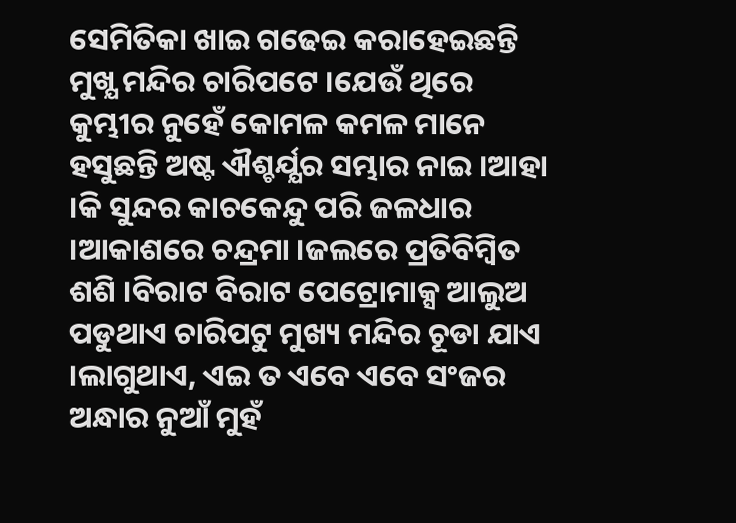ସେମିତିକା ଖାଇ ଗଢେଇ କରାହେଇଛନ୍ତି ମୁଖ୍ଯ ମନ୍ଦିର ଚାରିପଟେ ।ଯେଉଁ ଥିରେ କୁମ୍ଭୀର ନୁହେଁ କୋମଳ କମଳ ମାନେ ହସୁଛନ୍ତି ଅଷ୍ଟ ଐଶ୍ଚର୍ଯ୍ଯର ସମ୍ଭାର ନାଇ ।ଆହା ।କି ସୁନ୍ଦର କାଚକେନ୍ଦୁ ପରି ଜଳଧାର ।ଆକାଶରେ ଚନ୍ଦ୍ରମା ।ଜଲରେ ପ୍ରତିବିମ୍ବିତ ଶଶି ।ବିରାଟ ବିରାଟ ପେଟ୍ରୋମାକ୍ସ ଆଲୁଅ ପଡୁଥାଏ ଚାରିପଟୁ ମୁଖ୍ୟ ମନ୍ଦିର ଚୂଡା ଯାଏ ।ଲାଗୁଥାଏ, ଏଇ ତ ଏବେ ଏବେ ସଂଜର ଅନ୍ଧାର ନୁଆଁ ମୁହଁ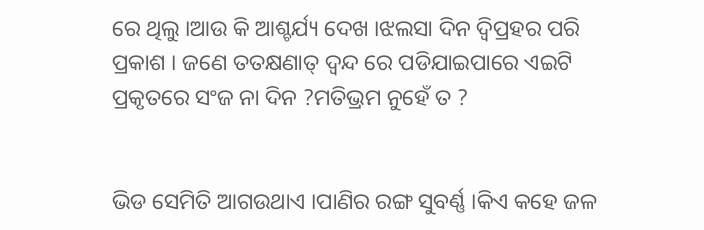ରେ ଥିଲୁ ।ଆଉ କି ଆଶ୍ଚର୍ଯ୍ୟ ଦେଖ ।ଝଲସା ଦିନ ଦ୍ବିପ୍ରହର ପରି ପ୍ରକାଶ । ଜଣେ ତତକ୍ଷଣାତ୍ ଦ୍ବନ୍ଦ ରେ ପଡିଯାଇପାରେ ଏଇଟି ପ୍ରକୃତରେ ସଂଜ ନା ଦିନ ?ମତିଭ୍ରମ ନୁହେଁ ତ ?


ଭିଡ ସେମିତି ଆଗଉଥାଏ ।ପାଣିର ରଙ୍ଗ ସୁବର୍ଣ୍ଣ ।କିଏ କହେ ଜଳ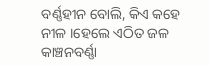ବର୍ଣ୍ଣହୀନ ବୋଲି, କିଏ କହେ ନୀଳ ।ହେଲେ ଏଠିତ ଜଳ କାଞ୍ଚନବର୍ଣ୍ଣା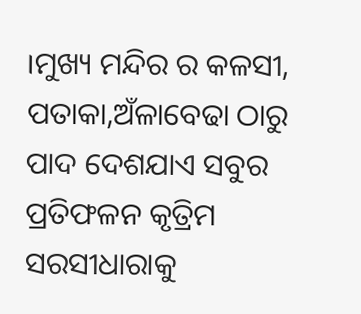।ମୁଖ୍ୟ ମନ୍ଦିର ର କଳସୀ, ପତାକା,ଅଁଳାବେଢା ଠାରୁ ପାଦ ଦେଶଯାଏ ସବୁର ପ୍ରତିଫଳନ କୃତ୍ରିମ ସରସୀଧାରାକୁ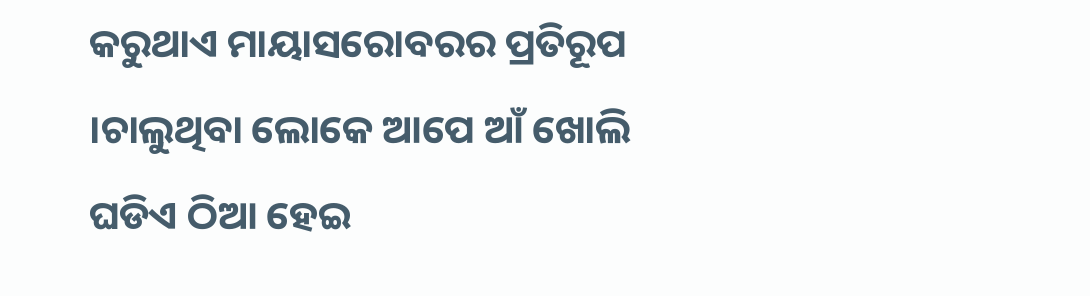କରୁଥାଏ ମାୟାସରୋବରର ପ୍ରତିରୂପ ।ଚାଲୁଥିବା ଲୋକେ ଆପେ ଆଁ ଖୋଲି ଘଡିଏ ଠିଆ ହେଇ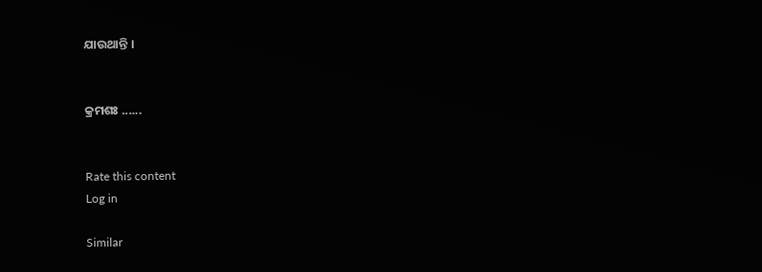ଯାଉଥାନ୍ତି ।


କ୍ରମଶଃ ......


Rate this content
Log in

Similar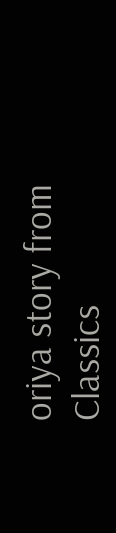oriya story from Classics